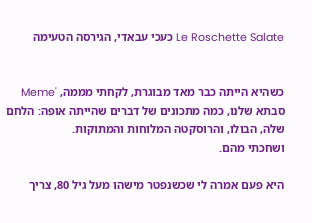Le Roschette Salate כעכי עבאדי, הגירסה הטעימה


כשהיא הייתה כבר מאד מבוגרת, לקחתי מממה, 'Meme סבתא שלנו, כמה מתכונים של דברים שהייתה אופה: הלחם שלה, הבולו, והרוסקטה המלוחות והמתוקות.
ושחכתי מהם.

היא פעם אמרה לי שכשנפטר מישהו מעל גיל 80, צריך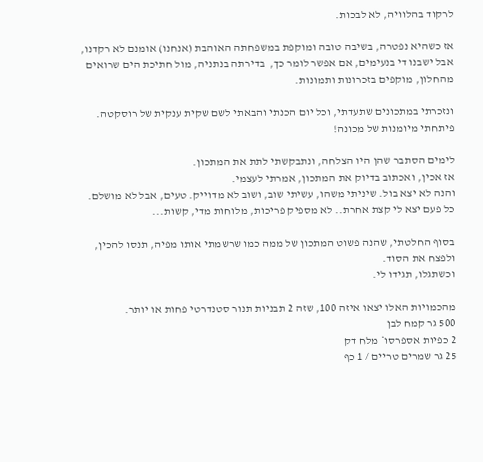לרקוד בהלוויה, לא לבכות.

אז כשהיא נפטרה, בשיבה טובה ומוקפת במשפחתה האוהבת (אנחנו) אומנם לא רקדנו, אבל ישבנו די בנעימים, אם אפשר לומר כך,  בדירתה בנתניה, מול חתיכת הים שרואים מהחלון, מוקפים בזכרונות ותמונות.

ונזכרתי במתכונים שתעדתי, וכל יום הכנתי והבאתי לשם שקית ענקית של רוסקטה.
פיתחתי מיומנות של מכונה!

לימים הסתבר שהן היו הצלחה, ונתבקשתי לתת את המתכון.
אז אכין, ואכתוב בדיוק את המתכון, אמרתי לעצמי.
והנה לא יצא בול. שיניתי משהו, עשיתי שוב, ושוב לא מדוייק. טעים, אבל לא מושלם.
כל פעם יצא לי קצת אחרת.. לא מספיק פריכות, מלוחות מדי, קשות...

בסוף החלטתי, שהנה פשוט המתכון של ממה כמו שרשמתי אותו מפיה, תנסו להכין, ולפצח את הסוד.
וכשתגלו, תגידו לי.

מהכמויות האלו יצאו איזה 100, שזה 2 תבניות תנור סטנדרטי פחות או יותר.
500 גר קמח לבן
2 כפיות אספרסו* מלח דק
25 גר שמרים טריים / 1 כף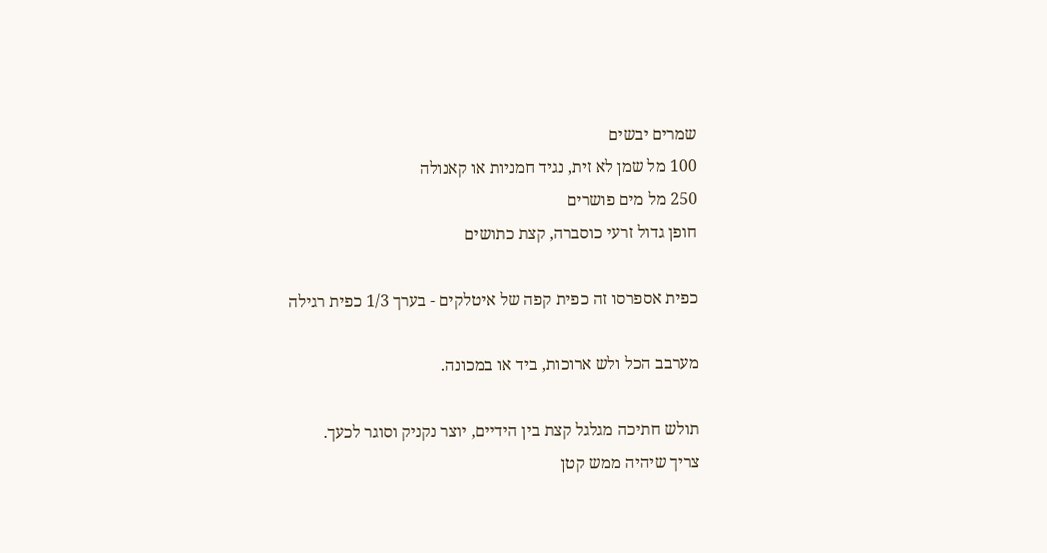שמרים יבשים
100 מל שמן לא זית, נגיד חמניות או קאנולה
250 מל מים פושרים
חופן גדול זרעי כוסברה, קצת כתושים

כפית אספרסו זה כפית קפה של איטלקים - בערך 1/3 כפית רגילה

מערבב הכל ולש ארוכות, ביד או במכונה.

תולש חתיכה מגלגל קצת בין הידיים, יוצר נקניק וסוגר לכעך.
צריך שיהיה ממש קטן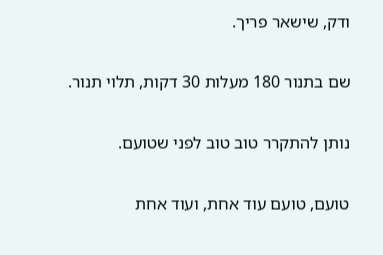ודק, שישאר פריך.

שם בתנור 180 מעלות 30 דקות, תלוי תנור.

נותן להתקרר טוב טוב לפני שטועם.

טועם, טועם עוד אחת, ועוד אחת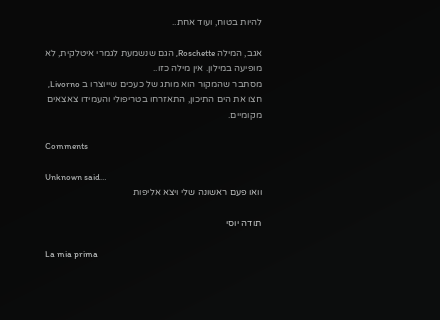להיות בטוח, ועוד אחת..

אגב, המילה Roschette, הגם שנשמעת לגמרי איטלקית, לא מופיעה במילון. אין מילה כזו..
מסתבר שהמקור הוא מותג של כעכים שייוצרו ב Livorno, חצו את הים התיכון, התאזרחו בטריפולי והעמידו צאצאים מקומיים.

Comments

Unknown said…
וואו פעם ראשונה שלי ויצא אליפות

תודה יוסי

La mia prima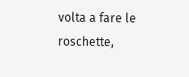volta a fare le roschette,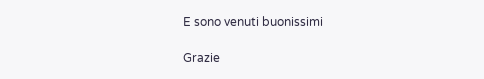E sono venuti buonissimi

Grazie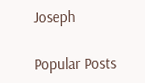Joseph

Popular Posts